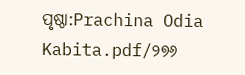ପୃଷ୍ଠା:Prachina Odia Kabita.pdf/୨୭୬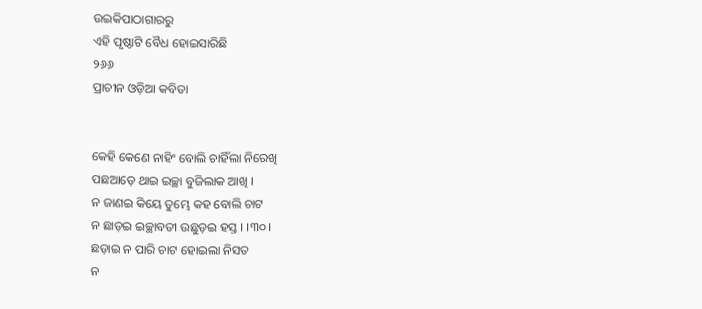ଉଇକିପାଠାଗାର‌ରୁ
ଏହି ପୃଷ୍ଠାଟି ବୈଧ ହୋଇସାରିଛି
୨୬୬
ପ୍ରାଚୀନ ଓଡ଼ିଆ କବିତା


କେହି କେଣେ ନାହିଂ ବୋଲି ଚାହିଁଲା ନିରେଖି
ପଛଆଡ଼େ ଥାଇ ଇଚ୍ଛା ବୁଜିଲାକ ଆଖି ।
ନ ଜାଣଇ କିୟେ ତୁମ୍ଭେ କହ ବୋଲି ଚାଟ
ନ ଛାଡ଼ଇ ଇଚ୍ଛାବତୀ ଉଛୁଡ଼ଇ ହସ୍ତ । ।୩୦।
ଛଡ଼ାଇ ନ ପାରି ଚାଟ ହୋଇଲା ନିସତ
ନ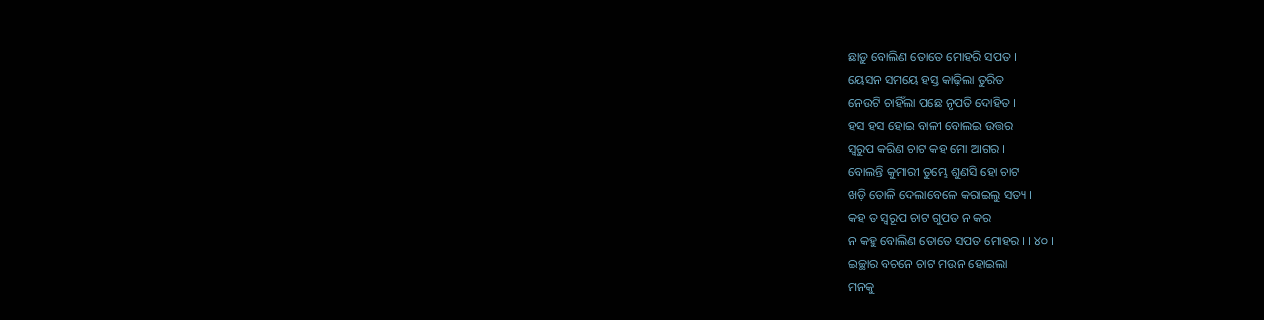ଛାଡ଼ୁ ବୋଲିଣ ତୋତେ ମୋହରି ସପତ ।
ୟେସନ ସମୟେ ହସ୍ତ କାଢ଼ିଲା ତୁରିତ
ନେଉଟି ଚାହିଁଲା ପଛେ ନୃପତି ଦୋହିତ ।
ହସ ହସ ହୋଇ ବାଳୀ ବୋଲଇ ଉତ୍ତର
ସ୍ୱରୁପ କରିଣ ଚାଟ କହ ମୋ ଆଗର ।
ବୋଲନ୍ତି କୁମାରୀ ତୁମ୍ଭେ ଶୁଣସି ହୋ ଚାଟ
ଖଡ଼ି ତୋଳି ଦେଲାବେଳେ କରାଇଲୁ ସତ୍ୟ ।
କହ ତ ସ୍ୱରୂପ ଚାଟ ଗୁପତ ନ କର
ନ କହୁ ବୋଲିଣ ତୋତେ ସପତ ମୋହର । । ୪୦ ।
ଇଚ୍ଛାର ବଚନେ ଚାଟ ମଉନ ହୋଇଲା
ମନକୁ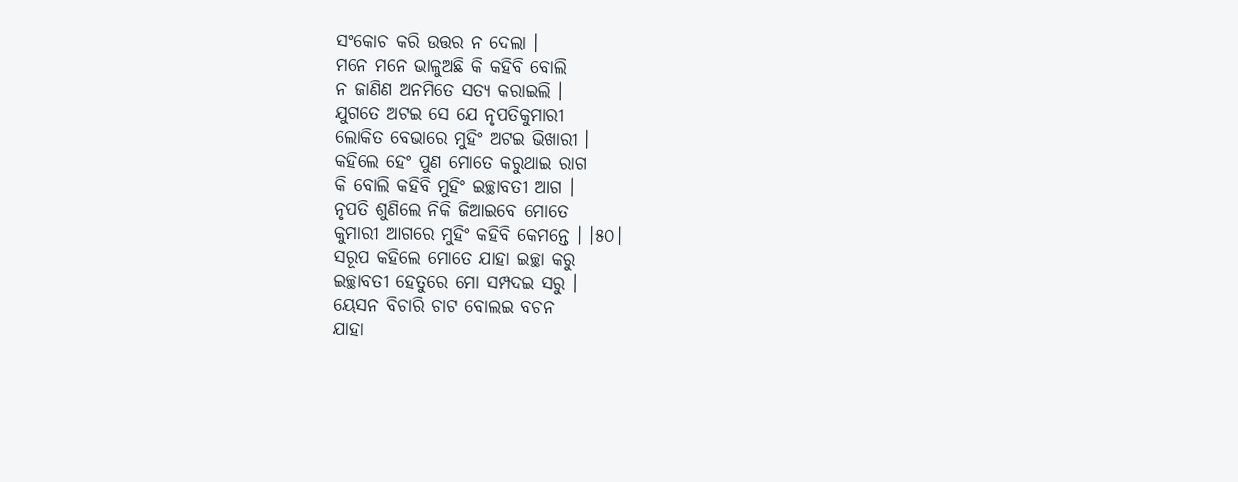ସଂକୋଚ କରି ଉତ୍ତର ନ ଦେଲା ।
ମନେ ମନେ ଭାଳୁଅଛି କି କହିବି ବୋଲି
ନ ଜାଣିଣ ଅନମିତେ ସତ୍ୟ କରାଇଲି ।
ଯୁଗତେ ଅଟଇ ସେ ଯେ ନୃପତିକୁମାରୀ
ଲୋକିତ ବେଭାରେ ମୁହିଂ ଅଟଇ ଭିଖାରୀ ।
କହିଲେ ହେଂ ପୁଣ ମୋତେ କରୁଥାଇ ରାଗ
କି ବୋଲି କହିବି ମୁହିଂ ଇଚ୍ଛାବତୀ ଆଗ ।
ନୃପତି ଶୁଣିଲେ ନିକି ଜିଆଇବେ ମୋତେ
କୁମାରୀ ଆଗରେ ମୁହିଂ କହିବି କେମନ୍ତେ । ।୫୦।
ସରୂପ କହିଲେ ମୋତେ ଯାହା ଇଚ୍ଛା କରୁ
ଇଚ୍ଛାବତୀ ହେତୁରେ ମୋ ସମ୍ପଦଇ ସରୁ ।
ୟେସନ ବିଚାରି ଚାଟ ବୋଲଇ ବଚନ
ଯାହା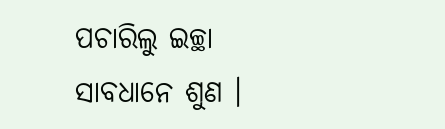ପଚାରିଲୁ ଇଚ୍ଛା ସାବଧାନେ ଶୁଣ ।